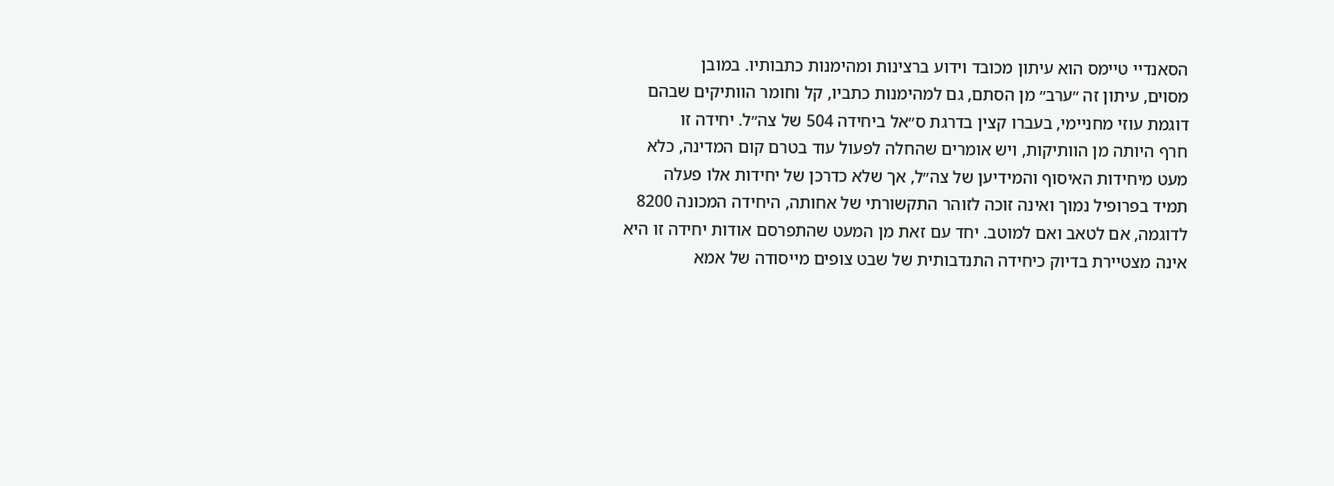הסאנדיי טיימס הוא עיתון מכובד וידוע ברצינות ומהימנות כתבותיו. במובן
מסוים, עיתון זה ״ערב״ מן הסתם, גם למהימנות כתביו, קל וחומר הוותיקים שבהם
דוגמת עוזי מחניימי, בעברו קצין בדרגת ס״אל ביחידה 504 של צה״ל. יחידה זו
חרף היותה מן הוותיקות, ויש אומרים שהחלה לפעול עוד בטרם קום המדינה, כלא
מעט מיחידות האיסוף והמידיען של צה״ל, אך שלא כדרכן של יחידות אלו פעלה
תמיד בפרופיל נמוך ואינה זוכה לזוהר התקשורתי של אחותה, היחידה המכונה 8200
לדוגמה, אם לטאב ואם למוטב. יחד עם זאת מן המעט שהתפרסם אודות יחידה זו היא
אינה מצטיירת בדיוק כיחידה התנדבותית של שבט צופים מייסודה של אמא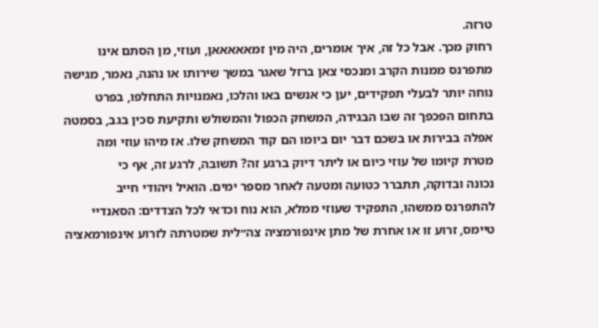טרזה.
רחוק מכך. אבל כל זה, איך אומרים, היה מין זמאאאאאן, ועוזי, מן הסתם אינו
מתפרנס ממנות הקרב ומנכסי צאן ברזל שאגר במשך שירותו או נהנה, נאמר, מגישה
נוחה יותר לבעלי תפקידים, יען כי אנשים באו והלכו, נאמנויות התחלפו, בפרט
בתחום הפכפך זה שבו הבגידה, המשחק הכפול והמשולש ותקיעת סכין בגב, בסמטה
אפלה בבירות או בשכם דבר יום ביומו הם קוד המשחק שלו. אז מיהו עוזי ומה
מטרת קיומו של עוזי כיום או ליתר דיוק ברגע זה? תשובה, לרגע זה, אף כי
נכונה ובדוקה, תתברר כטועה ומטעה לאחר מספר ימים. הואיל ויהודי חייב
להתפרנס ממשהו, התפקיד שעוזי ממלא, הוא נוח וכדאי לכל הצדדים: הסאנדיי
טיימס, זרוע זו או אחרת של מתן אינפורמציה צה״לית שמטרתה לזרוע אינפורמאציה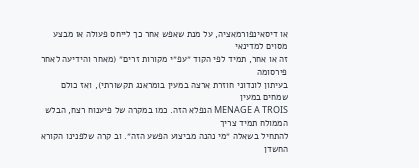או דיסאינפורמאציה, על מנת שאפש אחר כך לייחס פעולה או מבצע מסוים למדינאי
זה או אחר, תמיד לפי הקוד ״עפ״י מקורות זרים״ (מאחר והידיעה לאחר פירסומה
בעיתון לונדוני חוזרת ארצה במעין בומראנג תקשורתי), ואז כולם שמחים במעין
MENAGE A TROIS הנפלא הזה. כמו במקרה של פיענוח רצח, הבלש הממולח תמיד צריך
להתחיל בשאלה ״מי נהנה מביצוע הפשע הזה״. וב קרה שלפנינו הקורא החשדן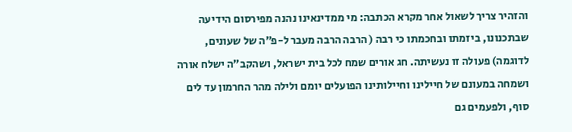והזהיר צריך לשאול אחר מקרא הכתבה: מי ממדינאינו נהנה מפירסום הידיעה
שבתכנונו, ביזמתו ובחכמתו כי רבה ( הרבה הרבה מעבר ל-פ״ה של שעונים,
לדוגמה) פעולה זו נעשיתה. חג אורים שמח לכל בית ישראל, ושהקב״ה ישלח אורה
ושמחה במעונם של חיילינו וחיילותינו הפועלים יומם ולילה מהר החרמון עד לים
סוף, ולפעמים גם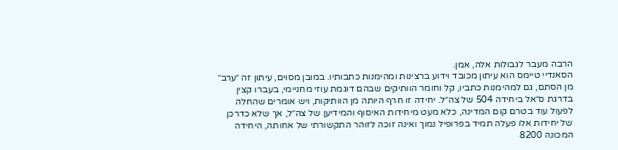הרבה מעבר לגבולות אלה, אמן.
הסאנדיי טיימס הוא עיתון מכובד וידוע ברצינות ומהימנות כתבותיו. במובן מסוים, עיתון זה ״ערב״ מן הסתם, גם למהימנות כתביו, קל וחומר הוותיקים שבהם דוגמת עוזי מחניימי, בעברו קצין בדרגת ס״אל ביחידה 504 של צה״ל. יחידה זו חרף היותה מן הוותיקות, ויש אומרים שהחלה לפעול עוד בטרם קום המדינה, כלא מעט מיחידות האיסוף והמידיען של צה״ל, אך שלא כדרכן של יחידות אלו פעלה תמיד בפרופיל נמוך ואינה זוכה לזוהר התקשורתי של אחותה, היחידה המכונה 8200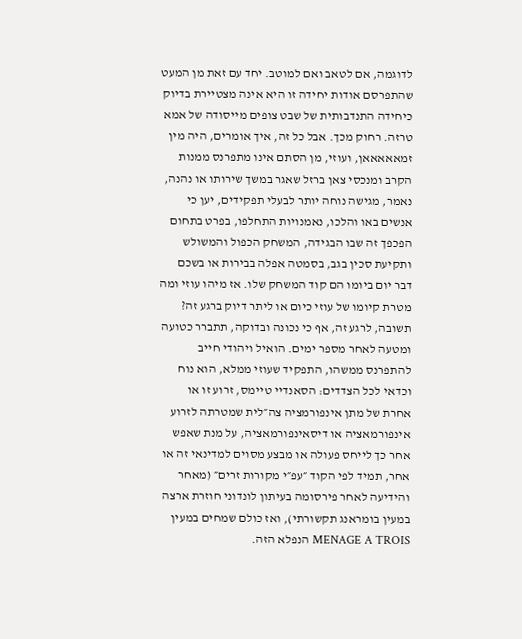לדוגמה, אם לטאב ואם למוטב. יחד עם זאת מן המעט שהתפרסם אודות יחידה זו היא אינה מצטיירת בדיוק כיחידה התנדבותית של שבט צופים מייסודה של אמא טרזה. רחוק מכך. אבל כל זה, איך אומרים, היה מין זמאאאאאן, ועוזי, מן הסתם אינו מתפרנס ממנות הקרב ומנכסי צאן ברזל שאגר במשך שירותו או נהנה, נאמר, מגישה נוחה יותר לבעלי תפקידים, יען כי אנשים באו והלכו, נאמנויות התחלפו, בפרט בתחום הפכפך זה שבו הבגידה, המשחק הכפול והמשולש ותקיעת סכין בגב, בסמטה אפלה בבירות או בשכם דבר יום ביומו הם קוד המשחק שלו. אז מיהו עוזי ומה מטרת קיומו של עוזי כיום או ליתר דיוק ברגע זה? תשובה, לרגע זה, אף כי נכונה ובדוקה, תתברר כטועה ומטעה לאחר מספר ימים. הואיל ויהודי חייב להתפרנס ממשהו, התפקיד שעוזי ממלא, הוא נוח וכדאי לכל הצדדים: הסאנדיי טיימס, זרוע זו או אחרת של מתן אינפורמציה צה״לית שמטרתה לזרוע אינפורמאציה או דיסאינפורמאציה, על מנת שאפש אחר כך לייחס פעולה או מבצע מסוים למדינאי זה או אחר, תמיד לפי הקוד ״עפ״י מקורות זרים״ (מאחר והידיעה לאחר פירסומה בעיתון לונדוני חוזרת ארצה במעין בומראנג תקשורתי), ואז כולם שמחים במעין MENAGE A TROIS הנפלא הזה.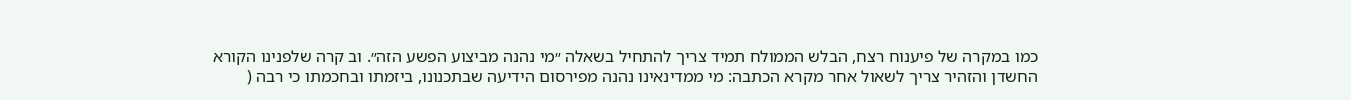כמו במקרה של פיענוח רצח, הבלש הממולח תמיד צריך להתחיל בשאלה ״מי נהנה מביצוע הפשע הזה״. וב קרה שלפנינו הקורא החשדן והזהיר צריך לשאול אחר מקרא הכתבה: מי ממדינאינו נהנה מפירסום הידיעה שבתכנונו, ביזמתו ובחכמתו כי רבה (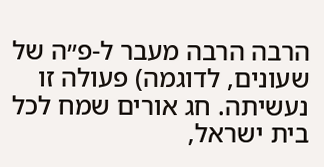הרבה הרבה מעבר ל-פ״ה של שעונים, לדוגמה) פעולה זו נעשיתה. חג אורים שמח לכל בית ישראל,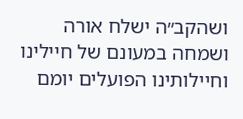ושהקב״ה ישלח אורה ושמחה במעונם של חיילינו וחיילותינו הפועלים יומם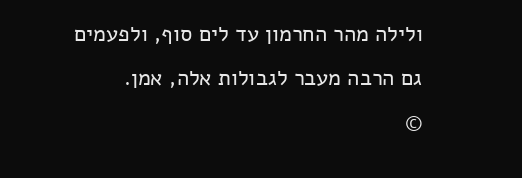ולילה מהר החרמון עד לים סוף, ולפעמים גם הרבה מעבר לגבולות אלה, אמן.
©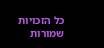כל הזכויות שמורות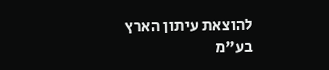להוצאת עיתון הארץ בע"מ